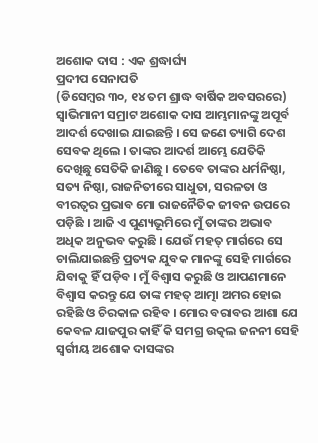ଅଶୋକ ଦାସ : ଏକ ଶ୍ରଦ୍ଧାର୍ଘ୍ୟ
ପ୍ରଦୀପ ସେନାପତି
(ଡିସେମ୍ବର ୩୦, ୧୪ ତମ ଶ୍ରାଦ୍ଧ ବାର୍ଷିକ ଅବସରରେ)
ସ୍ୱାଭିମାନୀ ସମ୍ରାଟ ଅଶୋକ ଦାସ ଆମ୍ଭମାନଙ୍କୁ ଅପୂର୍ବ ଆଦର୍ଶ ଦେଖାଇ ଯାଇଛନ୍ତି । ସେ ଜଣେ ତ୍ୟାଗି ଦେଶ ସେବକ ଥିଲେ । ତାଙ୍କର ଆଦର୍ଶ ଆମ୍ଭେ ଯେତିକି ଦେଖିଛୁ ସେତିକି ଜାଣିଛୁ । ତେବେ ତାଙ୍କର ଧର୍ମନିଷ୍ଠା, ସତ୍ୟ ନିଷ୍ଠା, ରାଜନିତୀରେ ସାଧୁତା, ସରଳତା ଓ ବୀରତ୍ୱର ପ୍ରଭାବ ମୋ ରାଜନୈତିକ ଜୀବନ ଉପରେ ପଡ଼ିଛି । ଆଜି ଏ ପୁଣ୍ୟଭୂମିରେ ମୁଁ ତାଙ୍କର ଅଭାବ ଅଧିକ ଅନୁଭବ କରୁଛି । ଯେଉଁ ମହତ୍ ମାର୍ଗରେ ସେ ଚାଲିଯାଇଛନ୍ତି ପ୍ରତ୍ୟକ ଯୁବକ ମାନଙ୍କୁ ସେହି ମାର୍ଗରେ ଯିବାକୁ ହିଁ ପଡ଼ିବ । ମୁଁ ବିଶ୍ୱାସ କରୁଛି ଓ ଆପଣମାନେ ବିଶ୍ୱାସ କରନ୍ତୁ ଯେ ତାଙ୍କ ମହତ୍ ଆତ୍ମା ଅମର ହୋଇ ରହିଛି ଓ ଚିରକାଳ ରହିବ । ମୋର ବରାବର ଆଶା ଯେ କେବଳ ଯାଜପୁର କାହିଁ କି ସମଗ୍ର ଉତ୍କଲ ଜନନୀ ସେହି ସ୍ୱର୍ଗୀୟ ଅଶୋକ ଦାସଙ୍କର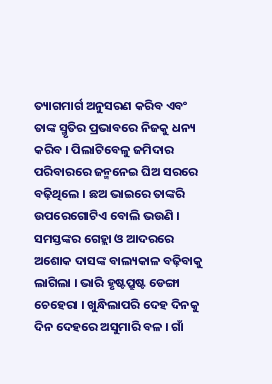ତ୍ୟାଗମାର୍ଗ ଅନୁସରଣ କରିବ ଏବଂ ତାଙ୍କ ସ୍ମୃତିର ପ୍ରଭାବରେ ନିଜକୁ ଧନ୍ୟ କରିବ । ପିଲାଟିବେଳୁ ଜମିଦାର ପରିବାରରେ ଜନ୍ମନେଇ ଘିଅ ସରରେ ବଢ଼ିଥିଲେ । ଛଅ ଭାଇରେ ତାଙ୍କରି ଉପରେଗୋଟିଏ ବୋଲି ଭଉଣି । ସମସ୍ତଙ୍କର ଗେହ୍ଲା ଓ ଆଦରରେ ଅଶୋକ ଦାସଙ୍କ ବାଲ୍ୟକାଳ ବଢ଼ିବାକୁ ଲାଗିଲା । ଭାରି ହୃଷ୍ଟପ୍ରୁଷ୍ଟ ଡେଙ୍ଗା ଚେହେରା । ଖୁନ୍ଧିଲାପରି ଦେହ ଦିନକୁ ଦିନ ଦେହରେ ଅସୁମାରି ବଳ । ଗାଁ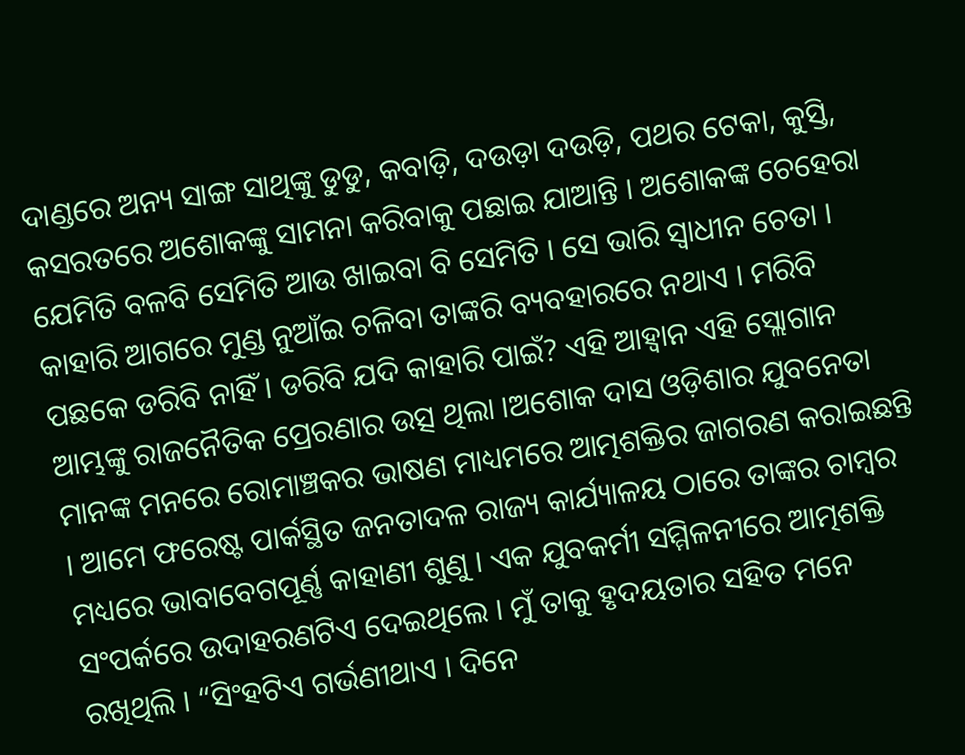ଦାଣ୍ଡରେ ଅନ୍ୟ ସାଙ୍ଗ ସାଥିଙ୍କୁ ଡୁଡୁ, କବାଡ଼ି, ଦଉଡ଼ା ଦଉଡ଼ି, ପଥର ଟେକା, କୁସ୍ତି, କସରତରେ ଅଶୋକଙ୍କୁ ସାମନା କରିବାକୁ ପଛାଇ ଯାଆନ୍ତି । ଅଶୋକଙ୍କ ଚେହେରା ଯେମିତି ବଳବି ସେମିତି ଆଉ ଖାଇବା ବି ସେମିତି । ସେ ଭାରି ସ୍ୱାଧୀନ ଚେତା । କାହାରି ଆଗରେ ମୁଣ୍ଡ ନୁଆଁଇ ଚଳିବା ତାଙ୍କରି ବ୍ୟବହାରରେ ନଥାଏ । ମରିବି ପଛକେ ଡରିବି ନାହିଁ । ଡରିବି ଯଦି କାହାରି ପାଇଁ? ଏହି ଆହ୍ୱାନ ଏହି ସ୍ଲୋଗାନ ଆମ୍ଭଙ୍କୁ ରାଜନୈତିକ ପ୍ରେରଣାର ଉତ୍ସ ଥିଲା ।ଅଶୋକ ଦାସ ଓଡ଼ିଶାର ଯୁବନେତା ମାନଙ୍କ ମନରେ ରୋମାଞ୍ଚକର ଭାଷଣ ମାଧ୍ୟମରେ ଆତ୍ମଶକ୍ତିର ଜାଗରଣ କରାଇଛନ୍ତି । ଆମେ ଫରେଷ୍ଟ ପାର୍କସ୍ଥିତ ଜନତାଦଳ ରାଜ୍ୟ କାର୍ଯ୍ୟାଳୟ ଠାରେ ତାଙ୍କର ଚାମ୍ବର ମଧ୍ୟରେ ଭାବାବେଗପୂର୍ଣ୍ଣ କାହାଣୀ ଶୁଣୁ । ଏକ ଯୁବକର୍ମୀ ସମ୍ମିଳନୀରେ ଆତ୍ମଶକ୍ତି ସଂପର୍କରେ ଉଦାହରଣଟିଏ ଦେଇଥିଲେ । ମୁଁ ତାକୁ ହୃଦୟତାର ସହିତ ମନେ ରଖିଥିଲି । “ସିଂହଟିଏ ଗର୍ଭଣୀଥାଏ । ଦିନେ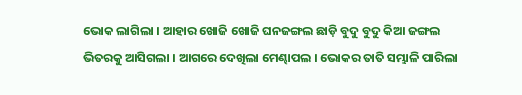ଭୋକ ଲାଗିଲା । ଆହାର ଖୋଜି ଖୋଜି ଘନଜଙ୍ଗଲ ଛାଡ଼ି ବୁଦୁ ବୁଦୁ କିଆ ଜଙ୍ଗଲ ଭିତରକୁ ଆସିଗଲା । ଆଗରେ ଦେଖିଲା ମେଣ୍ଢାପଲ । ଭୋକର ତାତି ସମ୍ଭାଳି ପାରିଲା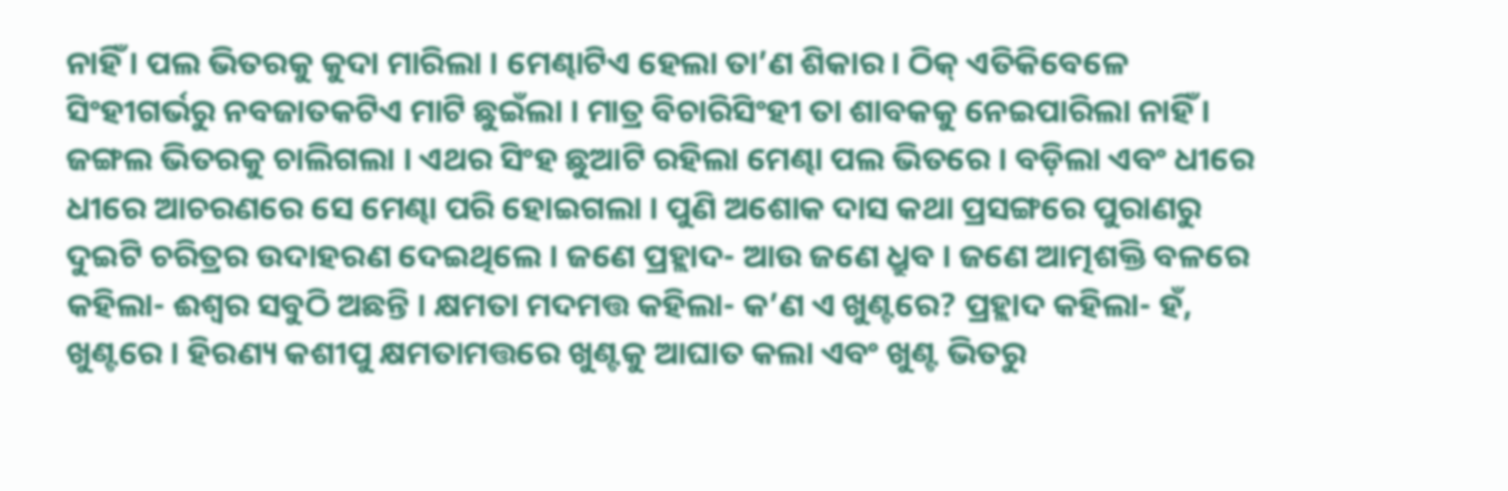ନାହିଁ । ପଲ ଭିତରକୁ କୁଦା ମାରିଲା । ମେଣ୍ଢାଟିଏ ହେଲା ତା’ଣ ଶିକାର । ଠିକ୍ ଏତିକିବେଳେ ସିଂହୀଗର୍ଭରୁ ନବଜାତକଟିଏ ମାଟି ଛୁଇଁଲା । ମାତ୍ର ବିଚାରିସିଂହୀ ତା ଶାବକକୁ ନେଇପାରିଲା ନାହିଁ । ଜଙ୍ଗଲ ଭିତରକୁ ଚାଲିଗଲା । ଏଥର ସିଂହ ଛୁଆଟି ରହିଲା ମେଣ୍ଢା ପଲ ଭିତରେ । ବଡ଼ିଲା ଏବଂ ଧୀରେ ଧୀରେ ଆଚରଣରେ ସେ ମେଣ୍ଢା ପରି ହୋଇଗଲା । ପୁଣି ଅଶୋକ ଦାସ କଥା ପ୍ରସଙ୍ଗରେ ପୁରାଣରୁ ଦୁଇଟି ଚରିତ୍ରର ଉଦାହରଣ ଦେଇଥିଲେ । ଜଣେ ପ୍ରହ୍ଲାଦ- ଆଉ ଜଣେ ଧ୍ରୁବ । ଜଣେ ଆତ୍ମଶକ୍ତି ବଳରେ କହିଲା- ଈଶ୍ୱର ସବୁଠି ଅଛନ୍ତି । କ୍ଷମତା ମଦମତ୍ତ କହିଲା- କ’ଣ ଏ ଖୁଣ୍ଟରେ? ପ୍ରହ୍ଲାଦ କହିଲା- ହଁ, ଖୁଣ୍ଟରେ । ହିରଣ୍ୟ କଶୀପୁ କ୍ଷମତାମତ୍ତରେ ଖୁଣ୍ଟକୁ ଆଘାତ କଲା ଏବଂ ଖୁଣ୍ଟ ଭିତରୁ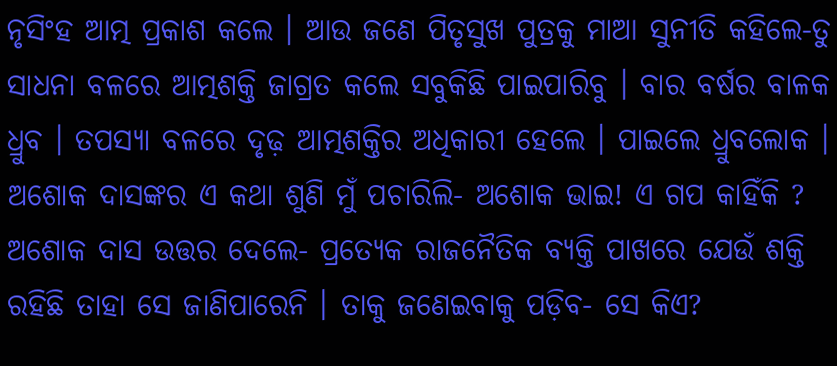ନୃସିଂହ ଆତ୍ମ ପ୍ରକାଶ କଲେ । ଆଉ ଜଣେ ପିତୃସୁଖ ପୁତ୍ରକୁ ମାଆ ସୁନୀତି କହିଲେ-ତୁ ସାଧନା ବଳରେ ଆତ୍ମଶକ୍ତି ଜାଗ୍ରତ କଲେ ସବୁକିଛି ପାଇପାରିବୁ । ବାର ବର୍ଷର ବାଳକ ଧ୍ରୁବ । ତପସ୍ୟା ବଳରେ ଦୃଢ଼ ଆତ୍ମଶକ୍ତିର ଅଧିକାରୀ ହେଲେ । ପାଇଲେ ଧ୍ରୁବଲୋକ । ଅଶୋକ ଦାସଙ୍କର ଏ କଥା ଶୁଣି ମୁଁ ପଚାରିଲି- ଅଶୋକ ଭାଇ! ଏ ଗପ କାହିଁକି ? ଅଶୋକ ଦାସ ଉତ୍ତର ଦେଲେ- ପ୍ରତ୍ୟେକ ରାଜନୈତିକ ବ୍ୟକ୍ତି ପାଖରେ ଯେଉଁ ଶକ୍ତି ରହିଛି ତାହା ସେ ଜାଣିପାରେନି । ତାକୁ ଜଣେଇବାକୁ ପଡ଼ିବ- ସେ କିଏ?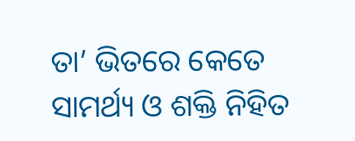ତା’ ଭିତରେ କେତେ ସାମର୍ଥ୍ୟ ଓ ଶକ୍ତି ନିହିତ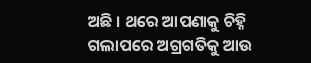ଅଛି । ଥରେ ଆପଣାକୁ ଚିହ୍ନି ଗଲାପରେ ଅଗ୍ରଗତିକୁ ଆଉ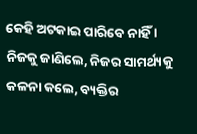କେହି ଅଟକାଇ ପାରିବେ ନାହିଁ । ନିଜକୁ ଜାଣିଲେ, ନିଜର ସାମର୍ଥ୍ୟକୁ କଳନା କଲେ, ବ୍ୟକ୍ତିର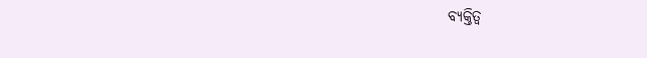ବ୍ୟକ୍ତିତ୍ୱ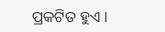ପ୍ରକଟିତ ହୁଏ ।